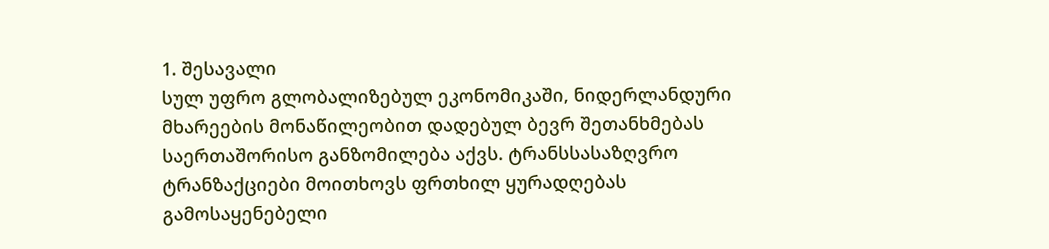1. შესავალი
სულ უფრო გლობალიზებულ ეკონომიკაში, ნიდერლანდური მხარეების მონაწილეობით დადებულ ბევრ შეთანხმებას საერთაშორისო განზომილება აქვს. ტრანსსასაზღვრო ტრანზაქციები მოითხოვს ფრთხილ ყურადღებას გამოსაყენებელი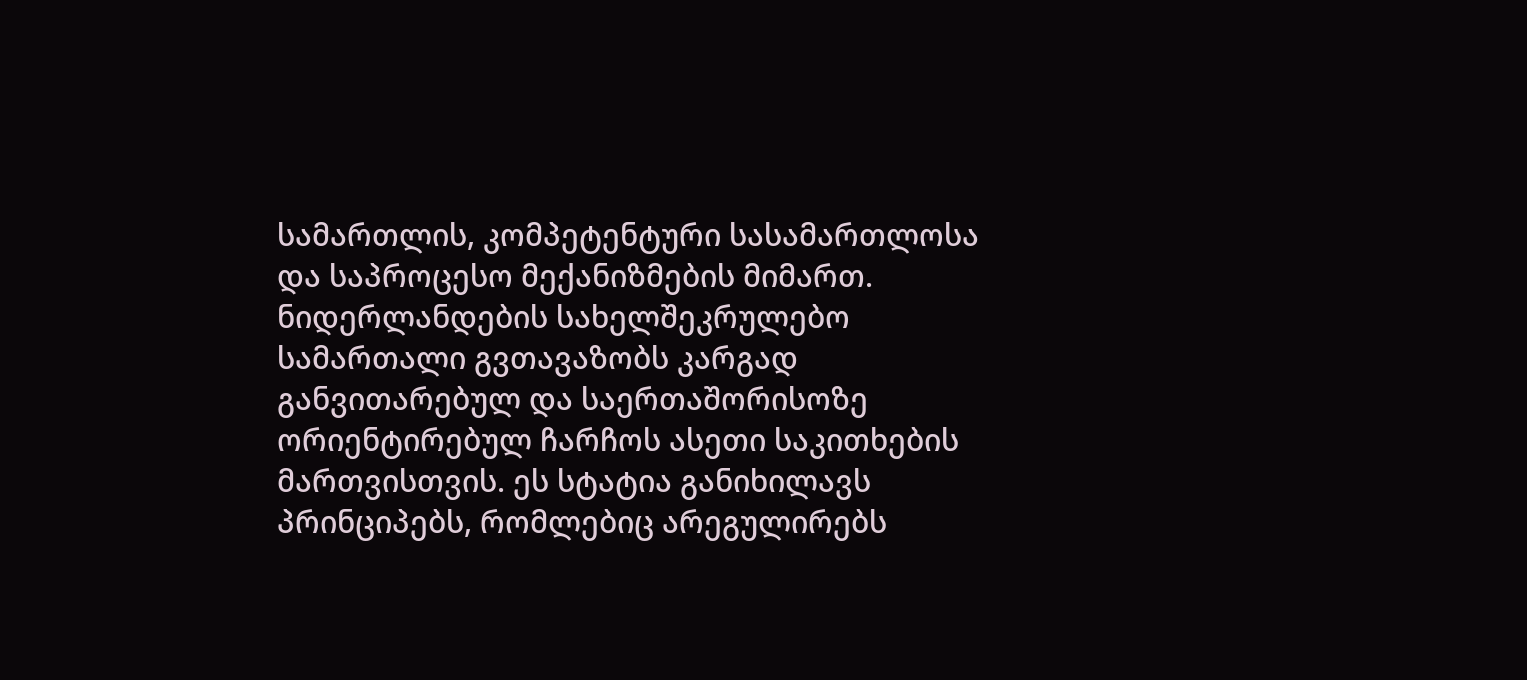სამართლის, კომპეტენტური სასამართლოსა და საპროცესო მექანიზმების მიმართ. ნიდერლანდების სახელშეკრულებო სამართალი გვთავაზობს კარგად განვითარებულ და საერთაშორისოზე ორიენტირებულ ჩარჩოს ასეთი საკითხების მართვისთვის. ეს სტატია განიხილავს პრინციპებს, რომლებიც არეგულირებს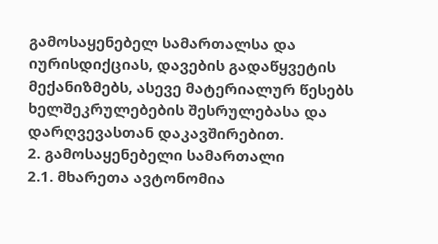გამოსაყენებელ სამართალსა და იურისდიქციას, დავების გადაწყვეტის მექანიზმებს, ასევე მატერიალურ წესებს ხელშეკრულებების შესრულებასა და დარღვევასთან დაკავშირებით.
2. გამოსაყენებელი სამართალი
2.1. მხარეთა ავტონომია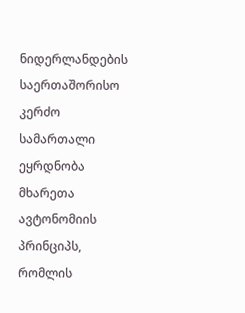ნიდერლანდების საერთაშორისო კერძო სამართალი ეყრდნობა მხარეთა ავტონომიის პრინციპს, რომლის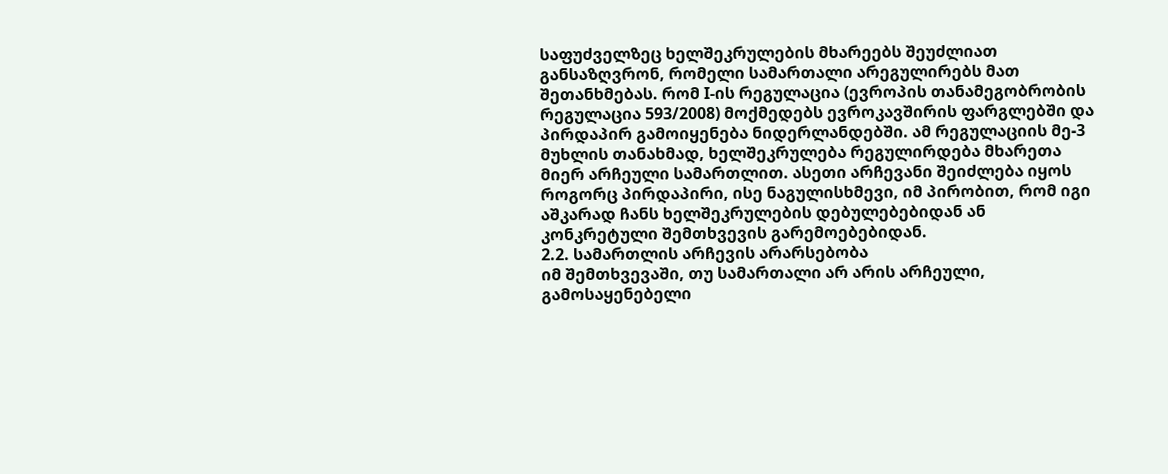საფუძველზეც ხელშეკრულების მხარეებს შეუძლიათ განსაზღვრონ, რომელი სამართალი არეგულირებს მათ შეთანხმებას. რომ I-ის რეგულაცია (ევროპის თანამეგობრობის რეგულაცია 593/2008) მოქმედებს ევროკავშირის ფარგლებში და პირდაპირ გამოიყენება ნიდერლანდებში. ამ რეგულაციის მე-3 მუხლის თანახმად, ხელშეკრულება რეგულირდება მხარეთა მიერ არჩეული სამართლით. ასეთი არჩევანი შეიძლება იყოს როგორც პირდაპირი, ისე ნაგულისხმევი, იმ პირობით, რომ იგი აშკარად ჩანს ხელშეკრულების დებულებებიდან ან კონკრეტული შემთხვევის გარემოებებიდან.
2.2. სამართლის არჩევის არარსებობა
იმ შემთხვევაში, თუ სამართალი არ არის არჩეული, გამოსაყენებელი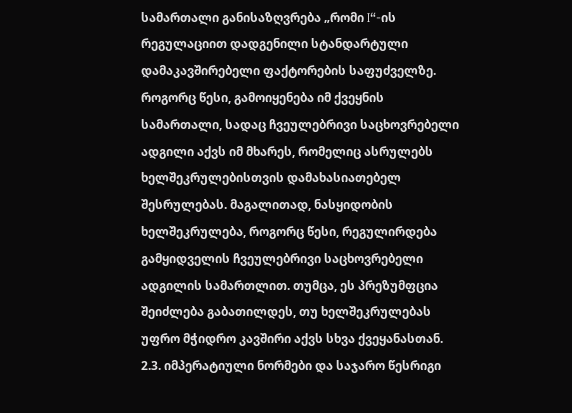სამართალი განისაზღვრება „რომი I“-ის რეგულაციით დადგენილი სტანდარტული დამაკავშირებელი ფაქტორების საფუძველზე. როგორც წესი, გამოიყენება იმ ქვეყნის სამართალი, სადაც ჩვეულებრივი საცხოვრებელი ადგილი აქვს იმ მხარეს, რომელიც ასრულებს ხელშეკრულებისთვის დამახასიათებელ შესრულებას. მაგალითად, ნასყიდობის ხელშეკრულება, როგორც წესი, რეგულირდება გამყიდველის ჩვეულებრივი საცხოვრებელი ადგილის სამართლით. თუმცა, ეს პრეზუმფცია შეიძლება გაბათილდეს, თუ ხელშეკრულებას უფრო მჭიდრო კავშირი აქვს სხვა ქვეყანასთან.
2.3. იმპერატიული ნორმები და საჯარო წესრიგი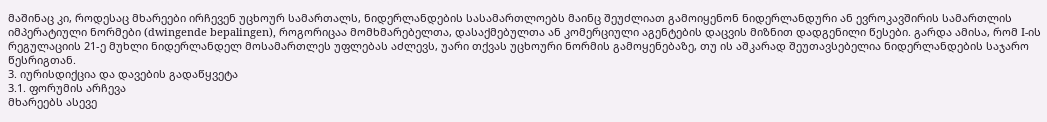მაშინაც კი, როდესაც მხარეები ირჩევენ უცხოურ სამართალს, ნიდერლანდების სასამართლოებს მაინც შეუძლიათ გამოიყენონ ნიდერლანდური ან ევროკავშირის სამართლის იმპერატიული ნორმები (dwingende bepalingen), როგორიცაა მომხმარებელთა, დასაქმებულთა ან კომერციული აგენტების დაცვის მიზნით დადგენილი წესები. გარდა ამისა, რომ I-ის რეგულაციის 21-ე მუხლი ნიდერლანდელ მოსამართლეს უფლებას აძლევს, უარი თქვას უცხოური ნორმის გამოყენებაზე, თუ ის აშკარად შეუთავსებელია ნიდერლანდების საჯარო წესრიგთან.
3. იურისდიქცია და დავების გადაწყვეტა
3.1. ფორუმის არჩევა
მხარეებს ასევე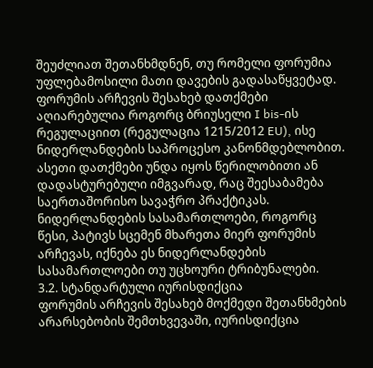შეუძლიათ შეთანხმდნენ, თუ რომელი ფორუმია უფლებამოსილი მათი დავების გადასაწყვეტად. ფორუმის არჩევის შესახებ დათქმები აღიარებულია როგორც ბრიუსელი I bis-ის რეგულაციით (რეგულაცია 1215/2012 EU), ისე ნიდერლანდების საპროცესო კანონმდებლობით. ასეთი დათქმები უნდა იყოს წერილობითი ან დადასტურებული იმგვარად, რაც შეესაბამება საერთაშორისო სავაჭრო პრაქტიკას. ნიდერლანდების სასამართლოები, როგორც წესი, პატივს სცემენ მხარეთა მიერ ფორუმის არჩევას, იქნება ეს ნიდერლანდების სასამართლოები თუ უცხოური ტრიბუნალები.
3.2. სტანდარტული იურისდიქცია
ფორუმის არჩევის შესახებ მოქმედი შეთანხმების არარსებობის შემთხვევაში, იურისდიქცია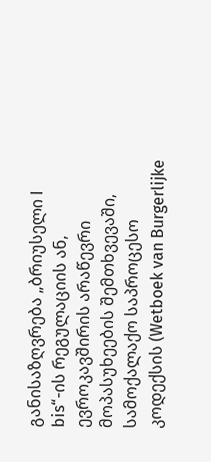განისაზღვრება „ბრიუსელი I bis“-ის რეგულაციის ან, ევროკავშირის არაწევრი მოპასუხეების შემთხვევაში, სამოქალაქო საპროცესო კოდექსის (Wetboek van Burgerlijke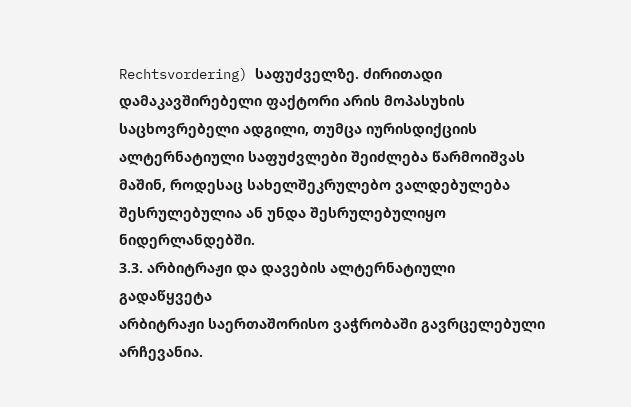Rechtsvordering) საფუძველზე. ძირითადი დამაკავშირებელი ფაქტორი არის მოპასუხის საცხოვრებელი ადგილი, თუმცა იურისდიქციის ალტერნატიული საფუძვლები შეიძლება წარმოიშვას მაშინ, როდესაც სახელშეკრულებო ვალდებულება შესრულებულია ან უნდა შესრულებულიყო ნიდერლანდებში.
3.3. არბიტრაჟი და დავების ალტერნატიული გადაწყვეტა
არბიტრაჟი საერთაშორისო ვაჭრობაში გავრცელებული არჩევანია.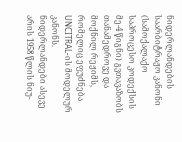ნიდერლანდების საარბიტრაჟო კანონი (სამოქალაქო საპროცესო კოდექსის მე-4 წიგნი) გვთავაზობს თანამედროვე და მოქნილ რეჟიმს, რომელიც ეფუძნება UNCITRAL-ის მოდელურ კანონს. ნიდერლანდები ასევე არის 1958 წლის ნიუ-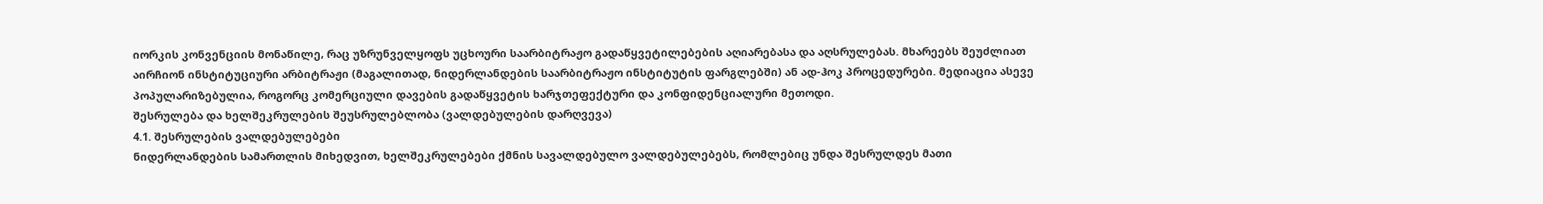იორკის კონვენციის მონაწილე, რაც უზრუნველყოფს უცხოური საარბიტრაჟო გადაწყვეტილებების აღიარებასა და აღსრულებას. მხარეებს შეუძლიათ აირჩიონ ინსტიტუციური არბიტრაჟი (მაგალითად, ნიდერლანდების საარბიტრაჟო ინსტიტუტის ფარგლებში) ან ად-ჰოკ პროცედურები. მედიაცია ასევე პოპულარიზებულია, როგორც კომერციული დავების გადაწყვეტის ხარჯთეფექტური და კონფიდენციალური მეთოდი.
შესრულება და ხელშეკრულების შეუსრულებლობა (ვალდებულების დარღვევა)
4.1. შესრულების ვალდებულებები
ნიდერლანდების სამართლის მიხედვით, ხელშეკრულებები ქმნის სავალდებულო ვალდებულებებს, რომლებიც უნდა შესრულდეს მათი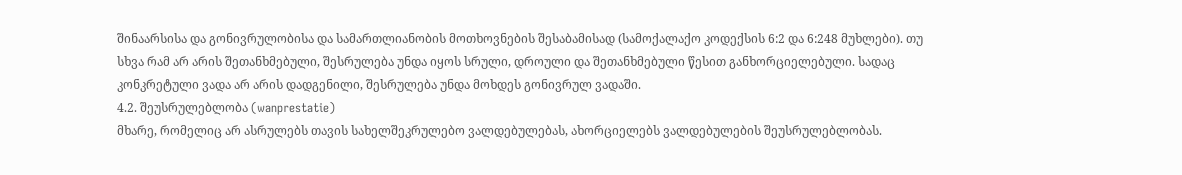შინაარსისა და გონივრულობისა და სამართლიანობის მოთხოვნების შესაბამისად (სამოქალაქო კოდექსის 6:2 და 6:248 მუხლები). თუ სხვა რამ არ არის შეთანხმებული, შესრულება უნდა იყოს სრული, დროული და შეთანხმებული წესით განხორციელებული. სადაც კონკრეტული ვადა არ არის დადგენილი, შესრულება უნდა მოხდეს გონივრულ ვადაში.
4.2. შეუსრულებლობა (wanprestatie)
მხარე, რომელიც არ ასრულებს თავის სახელშეკრულებო ვალდებულებას, ახორციელებს ვალდებულების შეუსრულებლობას.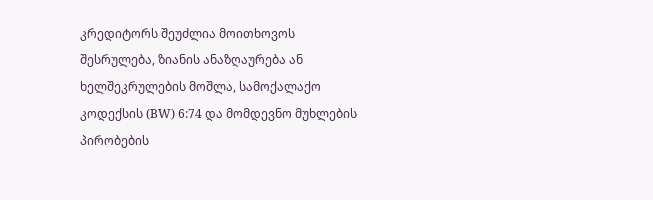კრედიტორს შეუძლია მოითხოვოს შესრულება, ზიანის ანაზღაურება ან ხელშეკრულების მოშლა, სამოქალაქო კოდექსის (BW) 6:74 და მომდევნო მუხლების პირობების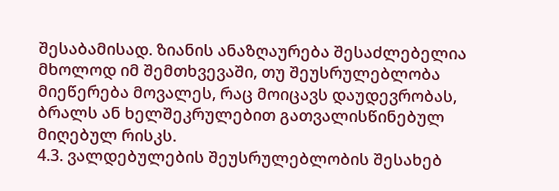შესაბამისად. ზიანის ანაზღაურება შესაძლებელია მხოლოდ იმ შემთხვევაში, თუ შეუსრულებლობა მიეწერება მოვალეს, რაც მოიცავს დაუდევრობას, ბრალს ან ხელშეკრულებით გათვალისწინებულ მიღებულ რისკს.
4.3. ვალდებულების შეუსრულებლობის შესახებ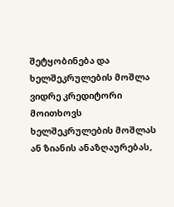შეტყობინება და ხელშეკრულების მოშლა
ვიდრე კრედიტორი მოითხოვს ხელშეკრულების მოშლას ან ზიანის ანაზღაურებას,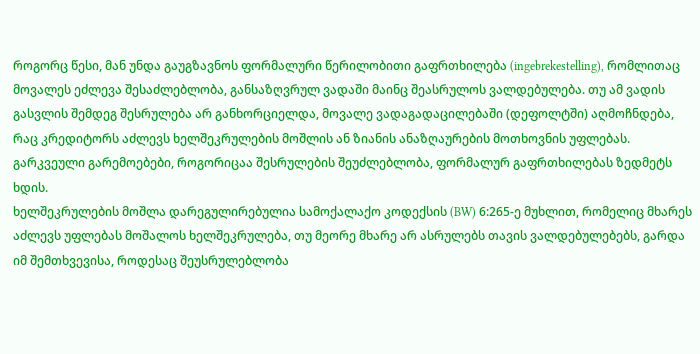როგორც წესი, მან უნდა გაუგზავნოს ფორმალური წერილობითი გაფრთხილება (ingebrekestelling), რომლითაც მოვალეს ეძლევა შესაძლებლობა, განსაზღვრულ ვადაში მაინც შეასრულოს ვალდებულება. თუ ამ ვადის გასვლის შემდეგ შესრულება არ განხორციელდა, მოვალე ვადაგადაცილებაში (დეფოლტში) აღმოჩნდება, რაც კრედიტორს აძლევს ხელშეკრულების მოშლის ან ზიანის ანაზღაურების მოთხოვნის უფლებას. გარკვეული გარემოებები, როგორიცაა შესრულების შეუძლებლობა, ფორმალურ გაფრთხილებას ზედმეტს ხდის.
ხელშეკრულების მოშლა დარეგულირებულია სამოქალაქო კოდექსის (BW) 6:265-ე მუხლით, რომელიც მხარეს აძლევს უფლებას მოშალოს ხელშეკრულება, თუ მეორე მხარე არ ასრულებს თავის ვალდებულებებს, გარდა იმ შემთხვევისა, როდესაც შეუსრულებლობა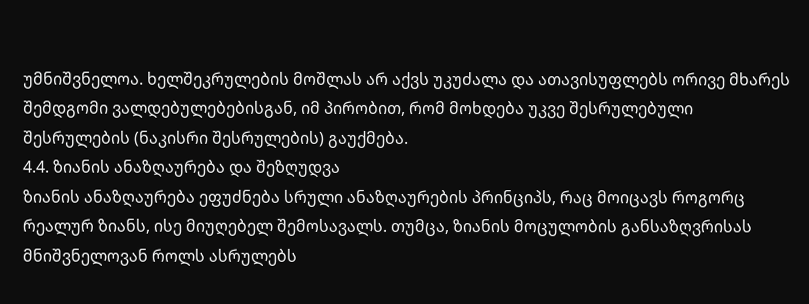უმნიშვნელოა. ხელშეკრულების მოშლას არ აქვს უკუძალა და ათავისუფლებს ორივე მხარეს შემდგომი ვალდებულებებისგან, იმ პირობით, რომ მოხდება უკვე შესრულებული შესრულების (ნაკისრი შესრულების) გაუქმება.
4.4. ზიანის ანაზღაურება და შეზღუდვა
ზიანის ანაზღაურება ეფუძნება სრული ანაზღაურების პრინციპს, რაც მოიცავს როგორც რეალურ ზიანს, ისე მიუღებელ შემოსავალს. თუმცა, ზიანის მოცულობის განსაზღვრისას მნიშვნელოვან როლს ასრულებს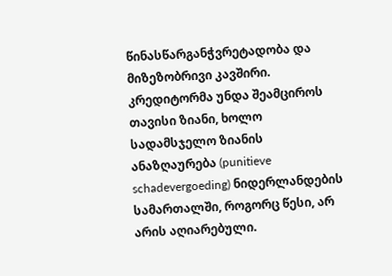წინასწარგანჭვრეტადობა და მიზეზობრივი კავშირი. კრედიტორმა უნდა შეამციროს თავისი ზიანი, ხოლო სადამსჯელო ზიანის ანაზღაურება (punitieve schadevergoeding) ნიდერლანდების სამართალში, როგორც წესი, არ არის აღიარებული.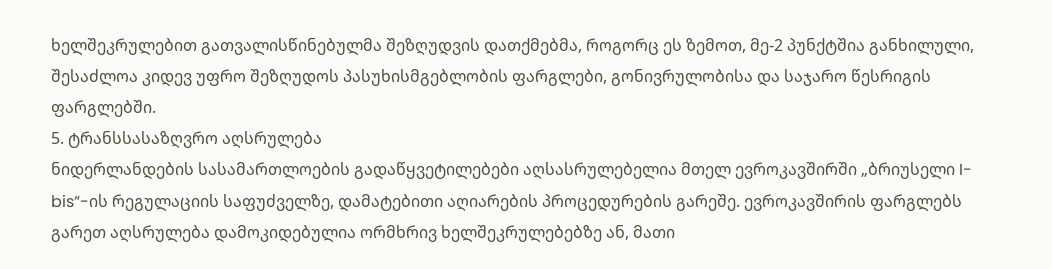ხელშეკრულებით გათვალისწინებულმა შეზღუდვის დათქმებმა, როგორც ეს ზემოთ, მე-2 პუნქტშია განხილული, შესაძლოა კიდევ უფრო შეზღუდოს პასუხისმგებლობის ფარგლები, გონივრულობისა და საჯარო წესრიგის ფარგლებში.
5. ტრანსსასაზღვრო აღსრულება
ნიდერლანდების სასამართლოების გადაწყვეტილებები აღსასრულებელია მთელ ევროკავშირში „ბრიუსელი I-bis“-ის რეგულაციის საფუძველზე, დამატებითი აღიარების პროცედურების გარეშე. ევროკავშირის ფარგლებს გარეთ აღსრულება დამოკიდებულია ორმხრივ ხელშეკრულებებზე ან, მათი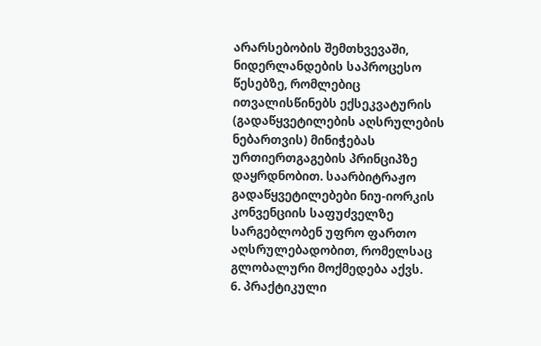არარსებობის შემთხვევაში, ნიდერლანდების საპროცესო წესებზე, რომლებიც ითვალისწინებს ექსეკვატურის (გადაწყვეტილების აღსრულების ნებართვის) მინიჭებას ურთიერთგაგების პრინციპზე დაყრდნობით. საარბიტრაჟო გადაწყვეტილებები ნიუ-იორკის კონვენციის საფუძველზე სარგებლობენ უფრო ფართო აღსრულებადობით, რომელსაც გლობალური მოქმედება აქვს.
6. პრაქტიკული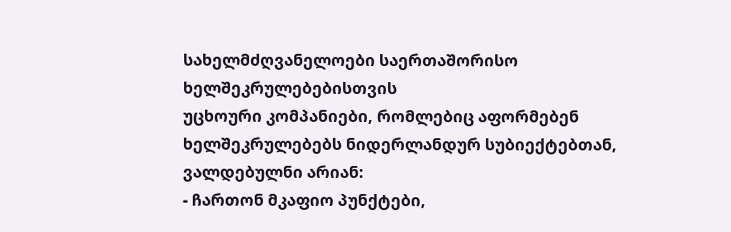სახელმძღვანელოები საერთაშორისო ხელშეკრულებებისთვის
უცხოური კომპანიები, რომლებიც აფორმებენ ხელშეკრულებებს ნიდერლანდურ სუბიექტებთან, ვალდებულნი არიან:
- ჩართონ მკაფიო პუნქტები,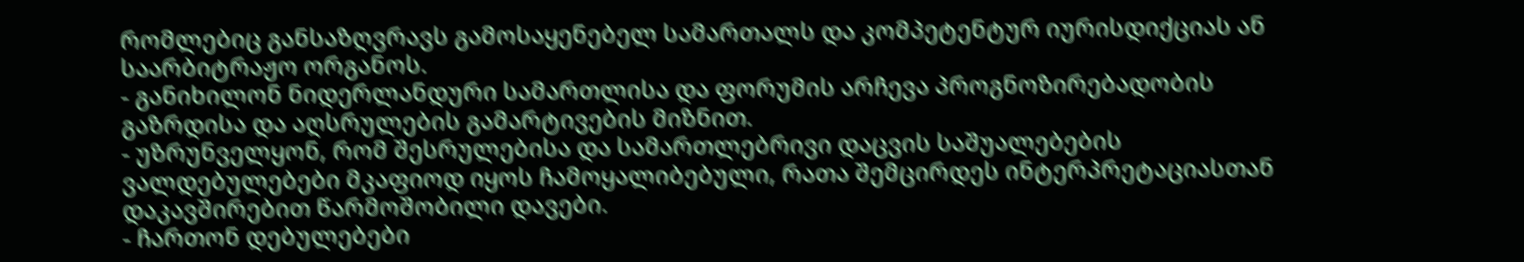რომლებიც განსაზღვრავს გამოსაყენებელ სამართალს და კომპეტენტურ იურისდიქციას ან საარბიტრაჟო ორგანოს.
- განიხილონ ნიდერლანდური სამართლისა და ფორუმის არჩევა პროგნოზირებადობის გაზრდისა და აღსრულების გამარტივების მიზნით.
- უზრუნველყონ, რომ შესრულებისა და სამართლებრივი დაცვის საშუალებების ვალდებულებები მკაფიოდ იყოს ჩამოყალიბებული, რათა შემცირდეს ინტერპრეტაციასთან დაკავშირებით წარმოშობილი დავები.
- ჩართონ დებულებები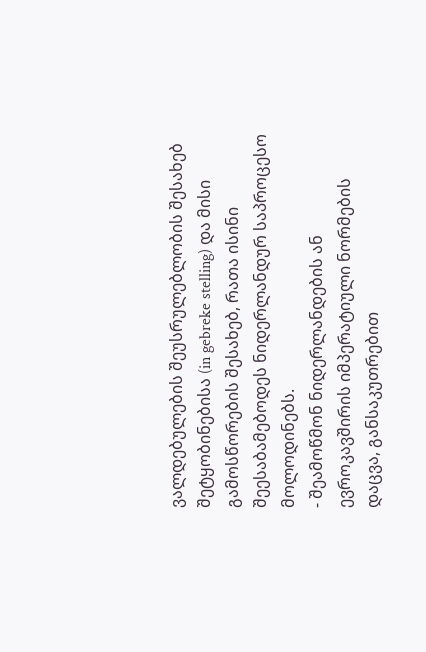ვალდებულების შეუსრულებლობის შესახებ შეტყობინებისა (in gebreke stelling) და მისი გამოსწორების შესახებ, რათა ისინი შეესაბამებოდეს ნიდერლანდურ საპროცესო მოლოდინებს.
- შეამოწმონ ნიდერლანდების ან ევროკავშირის იმპერატიული ნორმების დაცვა, განსაკუთრებით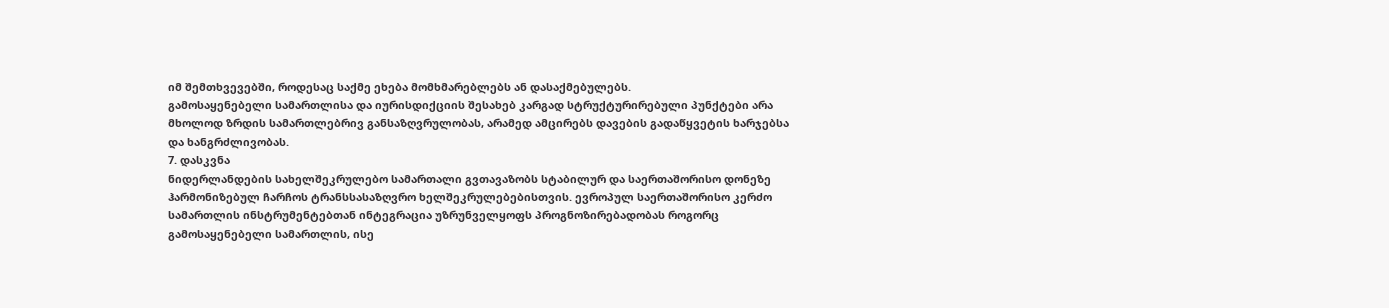იმ შემთხვევებში, როდესაც საქმე ეხება მომხმარებლებს ან დასაქმებულებს.
გამოსაყენებელი სამართლისა და იურისდიქციის შესახებ კარგად სტრუქტურირებული პუნქტები არა მხოლოდ ზრდის სამართლებრივ განსაზღვრულობას, არამედ ამცირებს დავების გადაწყვეტის ხარჯებსა და ხანგრძლივობას.
7. დასკვნა
ნიდერლანდების სახელშეკრულებო სამართალი გვთავაზობს სტაბილურ და საერთაშორისო დონეზე ჰარმონიზებულ ჩარჩოს ტრანსსასაზღვრო ხელშეკრულებებისთვის. ევროპულ საერთაშორისო კერძო სამართლის ინსტრუმენტებთან ინტეგრაცია უზრუნველყოფს პროგნოზირებადობას როგორც გამოსაყენებელი სამართლის, ისე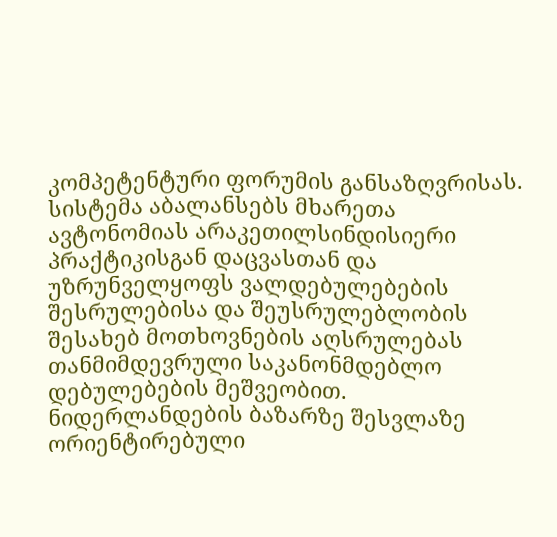კომპეტენტური ფორუმის განსაზღვრისას. სისტემა აბალანსებს მხარეთა ავტონომიას არაკეთილსინდისიერი პრაქტიკისგან დაცვასთან და უზრუნველყოფს ვალდებულებების შესრულებისა და შეუსრულებლობის შესახებ მოთხოვნების აღსრულებას თანმიმდევრული საკანონმდებლო დებულებების მეშვეობით.
ნიდერლანდების ბაზარზე შესვლაზე ორიენტირებული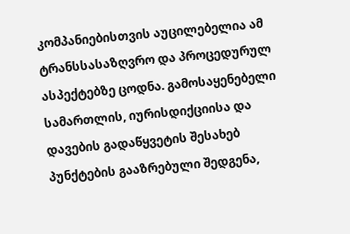კომპანიებისთვის აუცილებელია ამ ტრანსსასაზღვრო და პროცედურულ ასპექტებზე ცოდნა. გამოსაყენებელი სამართლის, იურისდიქციისა და დავების გადაწყვეტის შესახებ პუნქტების გააზრებული შედგენა,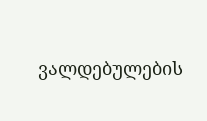ვალდებულების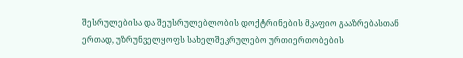შესრულებისა და შეუსრულებლობის დოქტრინების მკაფიო გააზრებასთან ერთად, უზრუნველყოფს სახელშეკრულებო ურთიერთობების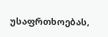უსაფრთხოებას,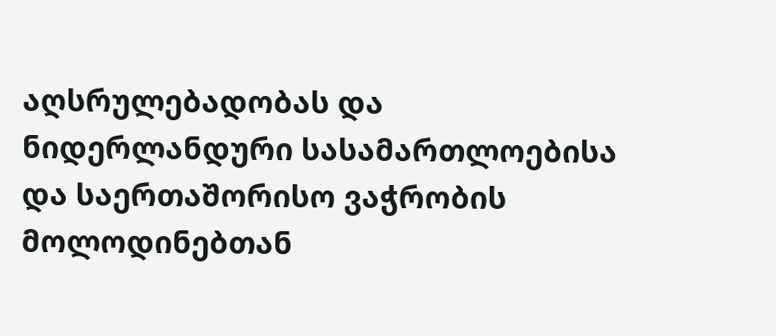აღსრულებადობას და ნიდერლანდური სასამართლოებისა და საერთაშორისო ვაჭრობის მოლოდინებთან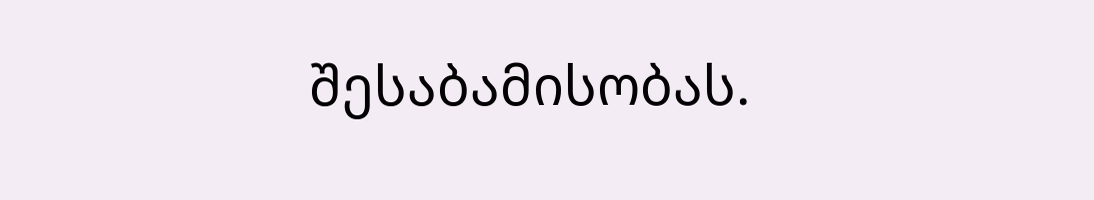შესაბამისობას.